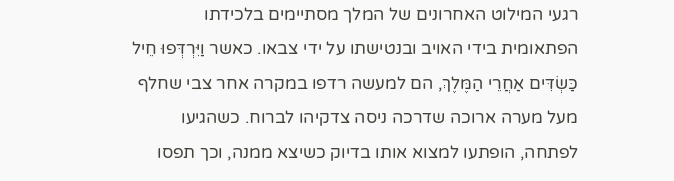רגעי המילוט האחרונים של המלך מסתיימים בלכידתו הפתאומית בידי האויב ובנטישתו על ידי צבאו. כאשר וַיִּרְדְּפוּ חֵיל כַּשְׂדִּים אַחֲרֵי הַמֶּלֶךְ, הם למעשה רדפו במקרה אחר צבי שחלף מעל מערה ארוכה שדרכה ניסה צדקיהו לברוח. כשהגיעו לפתחה, הופתעו למצוא אותו בדיוק כשיצא ממנה, וכך תפסו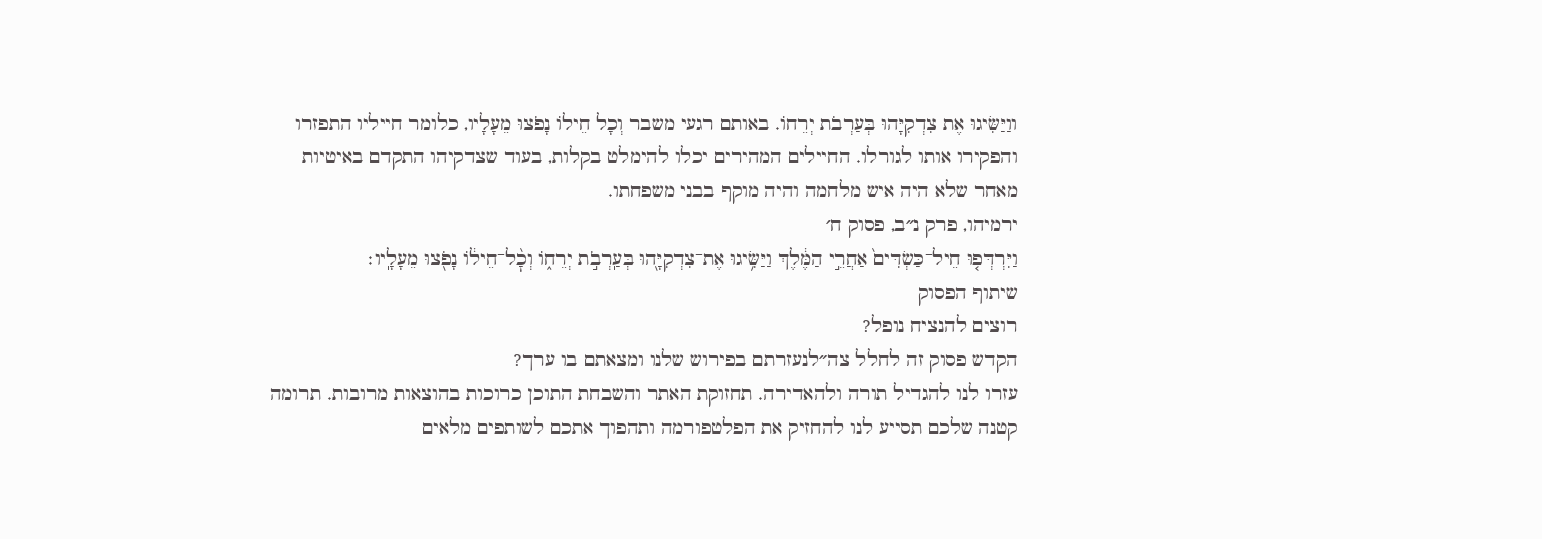ווַיַּשִּׂיגוּ אֶת צִדְקִיָּהוּ בְּעַרְבֹת יְרֵחוֹ. באותם רגעי משבר וְכָל חֵילוֹ נָפֹצוּ מֵעָלָיו, כלומר חייליו התפזרו והפקירו אותו לגורלו. החיילים המהירים יכלו להימלט בקלות, בעוד שצדקיהו התקדם באיטיות מאחר שלא היה איש מלחמה והיה מוקף בבני משפחתו.
ירמיהו, פרק נ״ב, פסוק ח׳
וַיִּרְדְּפ֤וּ חֵיל־כַּשְׂדִּים֙ אַחֲרֵ֣י הַמֶּ֔לֶךְ וַיַּשִּׂ֥יגוּ אֶת־צִדְקִיָּ֖הוּ בְּעַֽרְבֹ֣ת יְרֵח֑וֹ וְכׇ֨ל־חֵיל֔וֹ נָפֹ֖צוּ מֵעָלָֽיו׃
שיתוף הפסוק
רוצים להנציח נופל?
הקדש פסוק זה לחלל צה״לנעזרתם בפירוש שלנו ומצאתם בו ערך?
עזרו לנו להגדיל תורה ולהאדירה. תחזוקת האתר והשבחת התוכן כרוכות בהוצאות מרובות. תרומה קטנה שלכם תסייע לנו להחזיק את הפלטפורמה ותהפוך אתכם לשותפים מלאים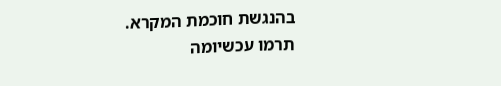בהנגשת חוכמת המקרא.
תרמו עכשיומה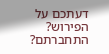דעתכם על הפירוש?
התחברתם?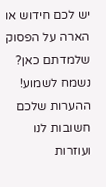יש לכם חידוש או הארה על הפסוק שלמדתם כאן? נשמח לשמוע!
ההערות שלכם חשובות לנו ועוזרות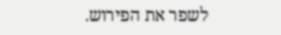לשפר את הפירוש.